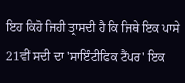ਇਹ ਕਿਹੋ ਜਿਹੀ ਤ੍ਰਾਸਦੀ ਹੈ ਕਿ ਜਿਥੇ ਇਕ ਪਾਸੇ 21ਵੀਂ ਸਦੀ ਦਾ 'ਸਾਇੰਟੀਫਿਕ ਟੈਂਪਰ' ਇਕ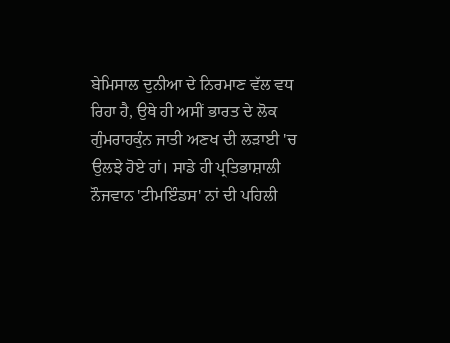ਬੇਮਿਸਾਲ ਦੁਨੀਆ ਦੇ ਨਿਰਮਾਣ ਵੱਲ ਵਧ ਰਿਹਾ ਹੈ, ਉਥੇ ਹੀ ਅਸੀਂ ਭਾਰਤ ਦੇ ਲੋਕ ਗੁੰਮਰਾਹਕੁੰਨ ਜਾਤੀ ਅਣਖ ਦੀ ਲੜਾਈ 'ਚ ਉਲਝੇ ਹੋਏ ਹਾਂ। ਸਾਡੇ ਹੀ ਪ੍ਰਤਿਭਾਸ਼ਾਲੀ ਨੌਜਵਾਨ 'ਟੀਮਇੰਡਸ' ਨਾਂ ਦੀ ਪਹਿਲੀ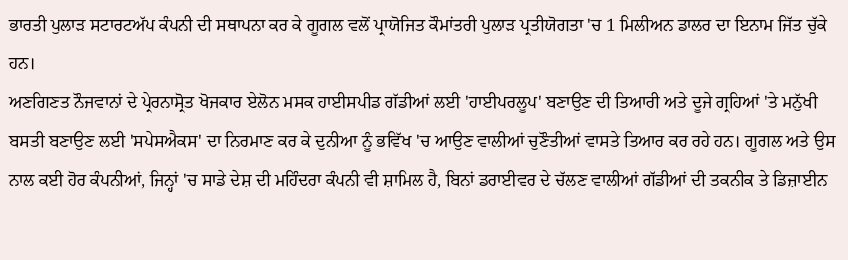ਭਾਰਤੀ ਪੁਲਾੜ ਸਟਾਰਟਅੱਪ ਕੰਪਨੀ ਦੀ ਸਥਾਪਨਾ ਕਰ ਕੇ ਗੂਗਲ ਵਲੋਂ ਪ੍ਰਾਯੋਜਿਤ ਕੌਮਾਂਤਰੀ ਪੁਲਾੜ ਪ੍ਰਤੀਯੋਗਤਾ 'ਚ 1 ਮਿਲੀਅਨ ਡਾਲਰ ਦਾ ਇਨਾਮ ਜਿੱਤ ਚੁੱਕੇ ਹਨ।
ਅਣਗਿਣਤ ਨੌਜਵਾਨਾਂ ਦੇ ਪ੍ਰੇਰਨਾਸ੍ਰੋਤ ਖੋਜਕਾਰ ਏਲੋਨ ਮਸਕ ਹਾਈਸਪੀਡ ਗੱਡੀਆਂ ਲਈ 'ਹਾਈਪਰਲੂਪ' ਬਣਾਉਣ ਦੀ ਤਿਆਰੀ ਅਤੇ ਦੂਜੇ ਗ੍ਰਹਿਆਂ 'ਤੇ ਮਨੁੱਖੀ ਬਸਤੀ ਬਣਾਉਣ ਲਈ 'ਸਪੇਸਐਕਸ' ਦਾ ਨਿਰਮਾਣ ਕਰ ਕੇ ਦੁਨੀਆ ਨੂੰ ਭਵਿੱਖ 'ਚ ਆਉਣ ਵਾਲੀਆਂ ਚੁਣੌਤੀਆਂ ਵਾਸਤੇ ਤਿਆਰ ਕਰ ਰਹੇ ਹਨ। ਗੂਗਲ ਅਤੇ ਉਸ ਨਾਲ ਕਈ ਹੋਰ ਕੰਪਨੀਆਂ, ਜਿਨ੍ਹਾਂ 'ਚ ਸਾਡੇ ਦੇਸ਼ ਦੀ ਮਹਿੰਦਰਾ ਕੰਪਨੀ ਵੀ ਸ਼ਾਮਿਲ ਹੈ, ਬਿਨਾਂ ਡਰਾਈਵਰ ਦੇ ਚੱਲਣ ਵਾਲੀਆਂ ਗੱਡੀਆਂ ਦੀ ਤਕਨੀਕ ਤੇ ਡਿਜ਼ਾਈਨ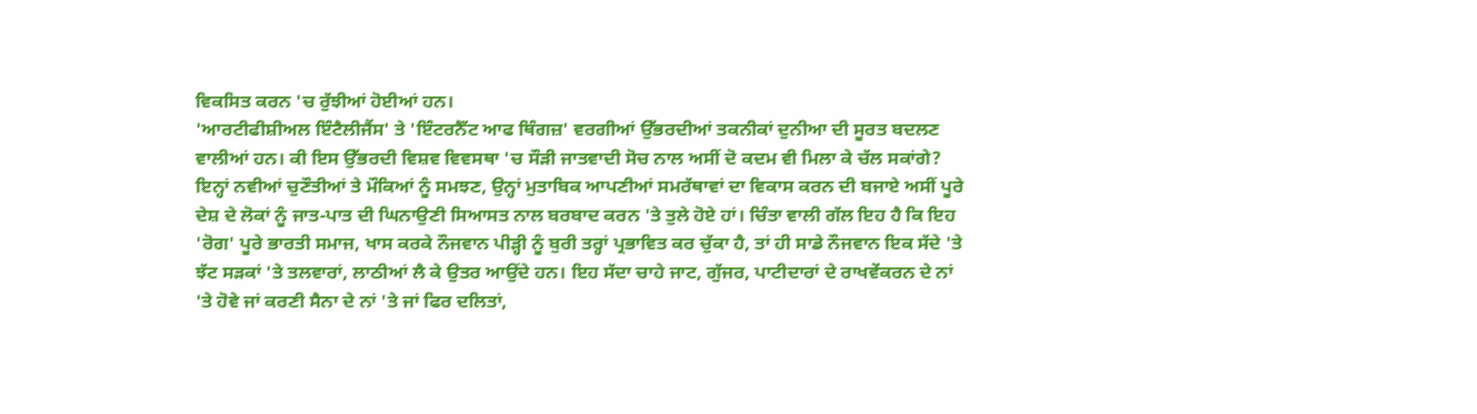ਵਿਕਸਿਤ ਕਰਨ 'ਚ ਰੁੱਝੀਆਂ ਹੋਈਆਂ ਹਨ।
'ਆਰਟੀਫੀਸ਼ੀਅਲ ਇੰਟੈਲੀਜੈਂਸ' ਤੇ 'ਇੰਟਰਨੈੱਟ ਆਫ ਥਿੰਗਜ਼' ਵਰਗੀਆਂ ਉੱਭਰਦੀਆਂ ਤਕਨੀਕਾਂ ਦੁਨੀਆ ਦੀ ਸੂਰਤ ਬਦਲਣ ਵਾਲੀਆਂ ਹਨ। ਕੀ ਇਸ ਉੱਭਰਦੀ ਵਿਸ਼ਵ ਵਿਵਸਥਾ 'ਚ ਸੌੜੀ ਜਾਤਵਾਦੀ ਸੋਚ ਨਾਲ ਅਸੀਂ ਦੋ ਕਦਮ ਵੀ ਮਿਲਾ ਕੇ ਚੱਲ ਸਕਾਂਗੇ?
ਇਨ੍ਹਾਂ ਨਵੀਆਂ ਚੁਣੌਤੀਆਂ ਤੇ ਮੌਕਿਆਂ ਨੂੰ ਸਮਝਣ, ਉਨ੍ਹਾਂ ਮੁਤਾਬਿਕ ਆਪਣੀਆਂ ਸਮਰੱਥਾਵਾਂ ਦਾ ਵਿਕਾਸ ਕਰਨ ਦੀ ਬਜਾਏ ਅਸੀਂ ਪੂਰੇ ਦੇਸ਼ ਦੇ ਲੋਕਾਂ ਨੂੰ ਜਾਤ-ਪਾਤ ਦੀ ਘਿਨਾਉਣੀ ਸਿਆਸਤ ਨਾਲ ਬਰਬਾਦ ਕਰਨ 'ਤੇ ਤੁਲੇ ਹੋਏ ਹਾਂ। ਚਿੰਤਾ ਵਾਲੀ ਗੱਲ ਇਹ ਹੈ ਕਿ ਇਹ 'ਰੋਗ' ਪੂਰੇ ਭਾਰਤੀ ਸਮਾਜ, ਖਾਸ ਕਰਕੇ ਨੌਜਵਾਨ ਪੀੜ੍ਹੀ ਨੂੰ ਬੁਰੀ ਤਰ੍ਹਾਂ ਪ੍ਰਭਾਵਿਤ ਕਰ ਚੁੱਕਾ ਹੈ, ਤਾਂ ਹੀ ਸਾਡੇ ਨੌਜਵਾਨ ਇਕ ਸੱਦੇ 'ਤੇ ਝੱਟ ਸੜਕਾਂ 'ਤੇ ਤਲਵਾਰਾਂ, ਲਾਠੀਆਂ ਲੈ ਕੇ ਉਤਰ ਆਉਂਦੇ ਹਨ। ਇਹ ਸੱਦਾ ਚਾਹੇ ਜਾਟ, ਗੁੱਜਰ, ਪਾਟੀਦਾਰਾਂ ਦੇ ਰਾਖਵੇਂਕਰਨ ਦੇ ਨਾਂ 'ਤੇ ਹੋਵੇ ਜਾਂ ਕਰਣੀ ਸੈਨਾ ਦੇ ਨਾਂ 'ਤੇ ਜਾਂ ਫਿਰ ਦਲਿਤਾਂ,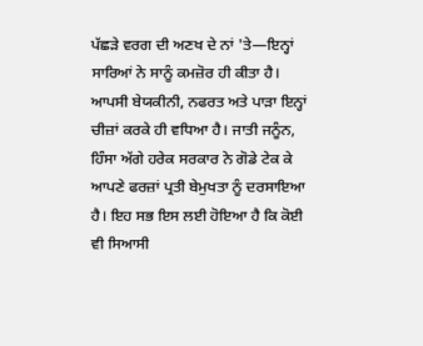ਪੱਛੜੇ ਵਰਗ ਦੀ ਅਣਖ ਦੇ ਨਾਂ 'ਤੇ—ਇਨ੍ਹਾਂ ਸਾਰਿਆਂ ਨੇ ਸਾਨੂੰ ਕਮਜ਼ੋਰ ਹੀ ਕੀਤਾ ਹੈ।
ਆਪਸੀ ਬੇਯਕੀਨੀ, ਨਫਰਤ ਅਤੇ ਪਾੜਾ ਇਨ੍ਹਾਂ ਚੀਜ਼ਾਂ ਕਰਕੇ ਹੀ ਵਧਿਆ ਹੈ। ਜਾਤੀ ਜਨੂੰਨ, ਹਿੰਸਾ ਅੱਗੇ ਹਰੇਕ ਸਰਕਾਰ ਨੇ ਗੋਡੇ ਟੇਕ ਕੇ ਆਪਣੇ ਫਰਜ਼ਾਂ ਪ੍ਰਤੀ ਬੇਮੁਖਤਾ ਨੂੰ ਦਰਸਾਇਆ ਹੈ। ਇਹ ਸਭ ਇਸ ਲਈ ਹੋਇਆ ਹੈ ਕਿ ਕੋਈ ਵੀ ਸਿਆਸੀ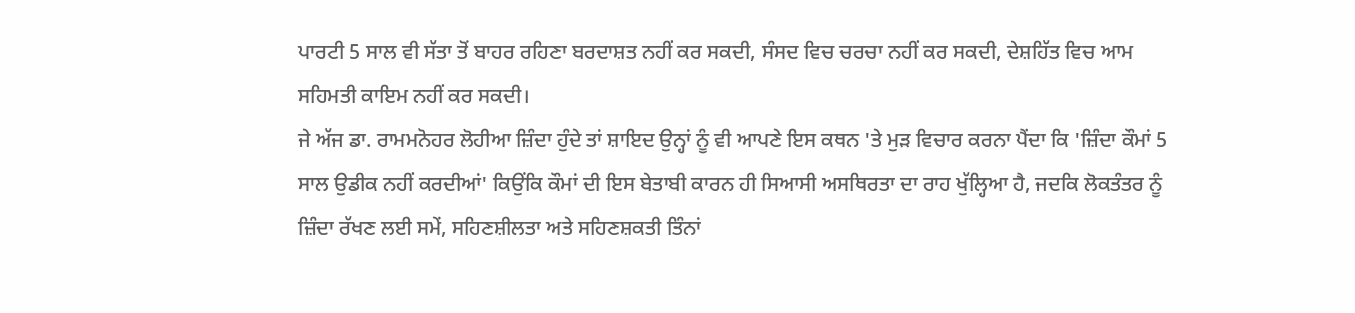ਪਾਰਟੀ 5 ਸਾਲ ਵੀ ਸੱਤਾ ਤੋਂ ਬਾਹਰ ਰਹਿਣਾ ਬਰਦਾਸ਼ਤ ਨਹੀਂ ਕਰ ਸਕਦੀ, ਸੰਸਦ ਵਿਚ ਚਰਚਾ ਨਹੀਂ ਕਰ ਸਕਦੀ, ਦੇਸ਼ਹਿੱਤ ਵਿਚ ਆਮ ਸਹਿਮਤੀ ਕਾਇਮ ਨਹੀਂ ਕਰ ਸਕਦੀ।
ਜੇ ਅੱਜ ਡਾ. ਰਾਮਮਨੋਹਰ ਲੋਹੀਆ ਜ਼ਿੰਦਾ ਹੁੰਦੇ ਤਾਂ ਸ਼ਾਇਦ ਉਨ੍ਹਾਂ ਨੂੰ ਵੀ ਆਪਣੇ ਇਸ ਕਥਨ 'ਤੇ ਮੁੜ ਵਿਚਾਰ ਕਰਨਾ ਪੈਂਦਾ ਕਿ 'ਜ਼ਿੰਦਾ ਕੌਮਾਂ 5 ਸਾਲ ਉਡੀਕ ਨਹੀਂ ਕਰਦੀਆਂ' ਕਿਉਂਕਿ ਕੌਮਾਂ ਦੀ ਇਸ ਬੇਤਾਬੀ ਕਾਰਨ ਹੀ ਸਿਆਸੀ ਅਸਥਿਰਤਾ ਦਾ ਰਾਹ ਖੁੱਲ੍ਹਿਆ ਹੈ, ਜਦਕਿ ਲੋਕਤੰਤਰ ਨੂੰ ਜ਼ਿੰਦਾ ਰੱਖਣ ਲਈ ਸਮੇਂ, ਸਹਿਣਸ਼ੀਲਤਾ ਅਤੇ ਸਹਿਣਸ਼ਕਤੀ ਤਿੰਨਾਂ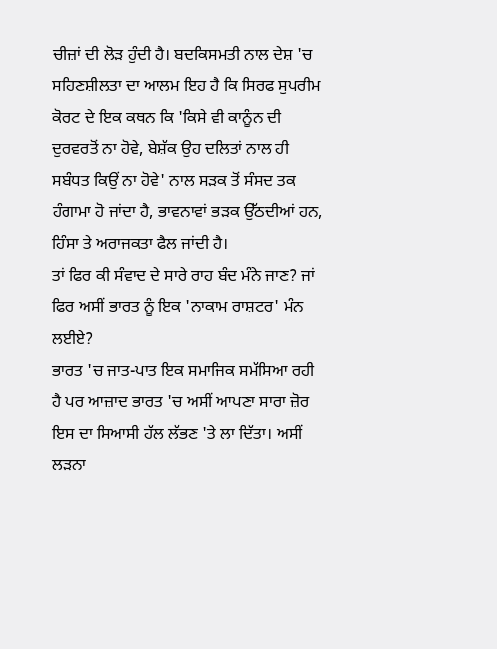ਚੀਜ਼ਾਂ ਦੀ ਲੋੜ ਹੁੰਦੀ ਹੈ। ਬਦਕਿਸਮਤੀ ਨਾਲ ਦੇਸ਼ 'ਚ ਸਹਿਣਸ਼ੀਲਤਾ ਦਾ ਆਲਮ ਇਹ ਹੈ ਕਿ ਸਿਰਫ ਸੁਪਰੀਮ ਕੋਰਟ ਦੇ ਇਕ ਕਥਨ ਕਿ 'ਕਿਸੇ ਵੀ ਕਾਨੂੰਨ ਦੀ ਦੁਰਵਰਤੋਂ ਨਾ ਹੋਵੇ, ਬੇਸ਼ੱਕ ਉਹ ਦਲਿਤਾਂ ਨਾਲ ਹੀ ਸਬੰਧਤ ਕਿਉਂ ਨਾ ਹੋਵੇ' ਨਾਲ ਸੜਕ ਤੋਂ ਸੰਸਦ ਤਕ ਹੰਗਾਮਾ ਹੋ ਜਾਂਦਾ ਹੈ, ਭਾਵਨਾਵਾਂ ਭੜਕ ਉੱਠਦੀਆਂ ਹਨ, ਹਿੰਸਾ ਤੇ ਅਰਾਜਕਤਾ ਫੈਲ ਜਾਂਦੀ ਹੈ।
ਤਾਂ ਫਿਰ ਕੀ ਸੰਵਾਦ ਦੇ ਸਾਰੇ ਰਾਹ ਬੰਦ ਮੰਨੇ ਜਾਣ? ਜਾਂ ਫਿਰ ਅਸੀਂ ਭਾਰਤ ਨੂੰ ਇਕ 'ਨਾਕਾਮ ਰਾਸ਼ਟਰ' ਮੰਨ ਲਈਏ?
ਭਾਰਤ 'ਚ ਜਾਤ-ਪਾਤ ਇਕ ਸਮਾਜਿਕ ਸਮੱਸਿਆ ਰਹੀ ਹੈ ਪਰ ਆਜ਼ਾਦ ਭਾਰਤ 'ਚ ਅਸੀਂ ਆਪਣਾ ਸਾਰਾ ਜ਼ੋਰ ਇਸ ਦਾ ਸਿਆਸੀ ਹੱਲ ਲੱਭਣ 'ਤੇ ਲਾ ਦਿੱਤਾ। ਅਸੀਂ ਲੜਨਾ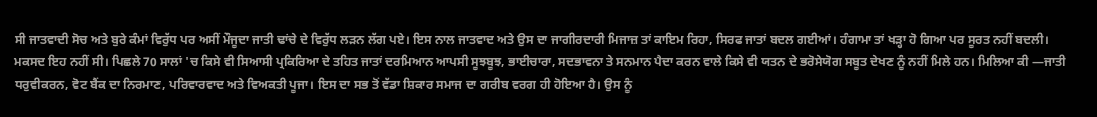ਸੀ ਜਾਤਵਾਦੀ ਸੋਚ ਅਤੇ ਬੁਰੇ ਕੰਮਾਂ ਵਿਰੁੱਧ ਪਰ ਅਸੀਂ ਮੌਜੂਦਾ ਜਾਤੀ ਢਾਂਚੇ ਦੇ ਵਿਰੁੱਧ ਲੜਨ ਲੱਗ ਪਏ। ਇਸ ਨਾਲ ਜਾਤਵਾਦ ਅਤੇ ਉਸ ਦਾ ਜਾਗੀਰਦਾਰੀ ਮਿਜਾਜ਼ ਤਾਂ ਕਾਇਮ ਰਿਹਾ, ਸਿਰਫ ਜਾਤਾਂ ਬਦਲ ਗਈਆਂ। ਹੰਗਾਮਾ ਤਾਂ ਖੜ੍ਹਾ ਹੋ ਗਿਆ ਪਰ ਸੂਰਤ ਨਹੀਂ ਬਦਲੀ।
ਮਕਸਦ ਇਹ ਨਹੀਂ ਸੀ। ਪਿਛਲੇ 70 ਸਾਲਾਂ 'ਚ ਕਿਸੇ ਵੀ ਸਿਆਸੀ ਪ੍ਰਕਿਰਿਆ ਦੇ ਤਹਿਤ ਜਾਤਾਂ ਦਰਮਿਆਨ ਆਪਸੀ ਸੂਝਬੂਝ, ਭਾਈਚਾਰਾ, ਸਦਭਾਵਨਾ ਤੇ ਸਨਮਾਨ ਪੈਦਾ ਕਰਨ ਵਾਲੇ ਕਿਸੇ ਵੀ ਯਤਨ ਦੇ ਭਰੋਸੇਯੋਗ ਸਬੂਤ ਦੇਖਣ ਨੂੰ ਨਹੀਂ ਮਿਲੇ ਹਨ। ਮਿਲਿਆ ਕੀ —ਜਾਤੀ ਧਰੁਵੀਕਰਨ, ਵੋਟ ਬੈਂਕ ਦਾ ਨਿਰਮਾਣ, ਪਰਿਵਾਰਵਾਦ ਅਤੇ ਵਿਅਕਤੀ ਪੂਜਾ। ਇਸ ਦਾ ਸਭ ਤੋਂ ਵੱਡਾ ਸ਼ਿਕਾਰ ਸਮਾਜ ਦਾ ਗਰੀਬ ਵਰਗ ਹੀ ਹੋਇਆ ਹੈ। ਉਸ ਨੂੰ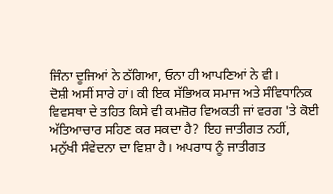ਜਿੰਨਾ ਦੂਜਿਆਂ ਨੇ ਠੱਗਿਆ, ਓਨਾ ਹੀ ਆਪਣਿਆਂ ਨੇ ਵੀ।
ਦੋਸ਼ੀ ਅਸੀਂ ਸਾਰੇ ਹਾਂ। ਕੀ ਇਕ ਸੱਭਿਅਕ ਸਮਾਜ ਅਤੇ ਸੰਵਿਧਾਨਿਕ ਵਿਵਸਥਾ ਦੇ ਤਹਿਤ ਕਿਸੇ ਵੀ ਕਮਜ਼ੋਰ ਵਿਅਕਤੀ ਜਾਂ ਵਰਗ 'ਤੇ ਕੋਈ ਅੱਤਿਆਚਾਰ ਸਹਿਣ ਕਰ ਸਕਦਾ ਹੈ? ਇਹ ਜਾਤੀਗਤ ਨਹੀਂ, ਮਨੁੱਖੀ ਸੰਵੇਦਨਾ ਦਾ ਵਿਸ਼ਾ ਹੈ। ਅਪਰਾਧ ਨੂੰ ਜਾਤੀਗਤ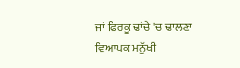ਜਾਂ ਫਿਰਕੂ ਢਾਂਚੇ 'ਚ ਢਾਲਣਾ ਵਿਆਪਕ ਮਨੁੱਖੀ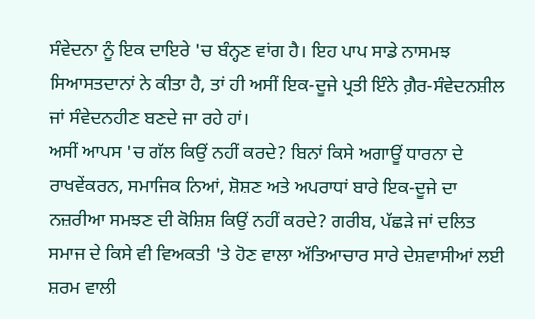ਸੰਵੇਦਨਾ ਨੂੰ ਇਕ ਦਾਇਰੇ 'ਚ ਬੰਨ੍ਹਣ ਵਾਂਗ ਹੈ। ਇਹ ਪਾਪ ਸਾਡੇ ਨਾਸਮਝ ਸਿਆਸਤਦਾਨਾਂ ਨੇ ਕੀਤਾ ਹੈ, ਤਾਂ ਹੀ ਅਸੀਂ ਇਕ-ਦੂਜੇ ਪ੍ਰਤੀ ਇੰਨੇ ਗ਼ੈਰ-ਸੰਵੇਦਨਸ਼ੀਲ ਜਾਂ ਸੰਵੇਦਨਹੀਣ ਬਣਦੇ ਜਾ ਰਹੇ ਹਾਂ।
ਅਸੀਂ ਆਪਸ 'ਚ ਗੱਲ ਕਿਉਂ ਨਹੀਂ ਕਰਦੇ? ਬਿਨਾਂ ਕਿਸੇ ਅਗਾਊਂ ਧਾਰਨਾ ਦੇ ਰਾਖਵੇਂਕਰਨ, ਸਮਾਜਿਕ ਨਿਆਂ, ਸ਼ੋਸ਼ਣ ਅਤੇ ਅਪਰਾਧਾਂ ਬਾਰੇ ਇਕ-ਦੂਜੇ ਦਾ ਨਜ਼ਰੀਆ ਸਮਝਣ ਦੀ ਕੋਸ਼ਿਸ਼ ਕਿਉਂ ਨਹੀਂ ਕਰਦੇ? ਗਰੀਬ, ਪੱਛੜੇ ਜਾਂ ਦਲਿਤ ਸਮਾਜ ਦੇ ਕਿਸੇ ਵੀ ਵਿਅਕਤੀ 'ਤੇ ਹੋਣ ਵਾਲਾ ਅੱਤਿਆਚਾਰ ਸਾਰੇ ਦੇਸ਼ਵਾਸੀਆਂ ਲਈ ਸ਼ਰਮ ਵਾਲੀ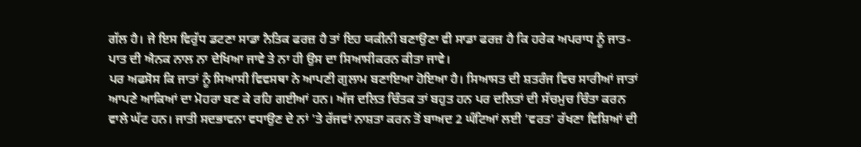ਗੱਲ ਹੈ। ਜੇ ਇਸ ਵਿਰੁੱਧ ਡਟਣਾ ਸਾਡਾ ਨੈਤਿਕ ਫਰਜ਼ ਹੈ ਤਾਂ ਇਹ ਯਕੀਨੀ ਬਣਾਉਣਾ ਵੀ ਸਾਡਾ ਫਰਜ਼ ਹੈ ਕਿ ਹਰੇਕ ਅਪਰਾਧ ਨੂੰ ਜਾਤ-ਪਾਤ ਦੀ ਐਨਕ ਨਾਲ ਨਾ ਦੇਖਿਆ ਜਾਵੇ ਤੇ ਨਾ ਹੀ ਉਸ ਦਾ ਸਿਆਸੀਕਰਨ ਕੀਤਾ ਜਾਵੇ।
ਪਰ ਅਫਸੋਸ ਕਿ ਜਾਤਾਂ ਨੂੰ ਸਿਆਸੀ ਵਿਵਸਥਾ ਨੇ ਆਪਣੀ ਗੁਲਾਮ ਬਣਾਇਆ ਹੋਇਆ ਹੈ। ਸਿਆਸਤ ਦੀ ਸ਼ਤਰੰਜ ਵਿਚ ਸਾਰੀਆਂ ਜਾਤਾਂ ਆਪਣੇ ਆਕਿਆਂ ਦਾ ਮੋਹਰਾ ਬਣ ਕੇ ਰਹਿ ਗਈਆਂ ਹਨ। ਅੱਜ ਦਲਿਤ ਚਿੰਤਕ ਤਾਂ ਬਹੁਤ ਹਨ ਪਰ ਦਲਿਤਾਂ ਦੀ ਸੱਚਮੁਚ ਚਿੰਤਾ ਕਰਨ ਵਾਲੇ ਘੱਟ ਹਨ। ਜਾਤੀ ਸਦਭਾਵਨਾ ਵਧਾਉਣ ਦੇ ਨਾਂ 'ਤੇ ਰੱਜਵਾਂ ਨਾਸ਼ਤਾ ਕਰਨ ਤੋਂ ਬਾਅਦ 2 ਘੰਟਿਆਂ ਲਈ 'ਵਰਤ' ਰੱਖਣਾ ਵਿਸ਼ਿਆਂ ਦੀ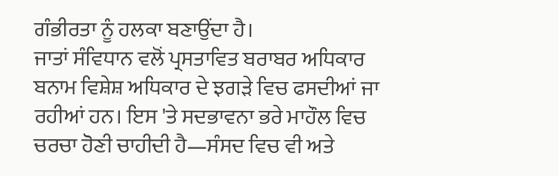ਗੰਭੀਰਤਾ ਨੂੰ ਹਲਕਾ ਬਣਾਉਂਦਾ ਹੈ।
ਜਾਤਾਂ ਸੰਵਿਧਾਨ ਵਲੋਂ ਪ੍ਰਸਤਾਵਿਤ ਬਰਾਬਰ ਅਧਿਕਾਰ ਬਨਾਮ ਵਿਸ਼ੇਸ਼ ਅਧਿਕਾਰ ਦੇ ਝਗੜੇ ਵਿਚ ਫਸਦੀਆਂ ਜਾ ਰਹੀਆਂ ਹਨ। ਇਸ 'ਤੇ ਸਦਭਾਵਨਾ ਭਰੇ ਮਾਹੌਲ ਵਿਚ ਚਰਚਾ ਹੋਣੀ ਚਾਹੀਦੀ ਹੈ—ਸੰਸਦ ਵਿਚ ਵੀ ਅਤੇ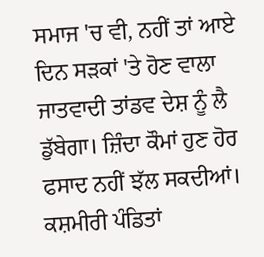ਸਮਾਜ 'ਚ ਵੀ, ਨਹੀਂ ਤਾਂ ਆਏ ਦਿਨ ਸੜਕਾਂ 'ਤੇ ਹੋਣ ਵਾਲਾ ਜਾਤਵਾਦੀ ਤਾਂਡਵ ਦੇਸ਼ ਨੂੰ ਲੈ ਡੁੱਬੇਗਾ। ਜ਼ਿੰਦਾ ਕੌਮਾਂ ਹੁਣ ਹੋਰ ਫਸਾਦ ਨਹੀਂ ਝੱਲ ਸਕਦੀਆਂ।
ਕਸ਼ਮੀਰੀ ਪੰਡਿਤਾਂ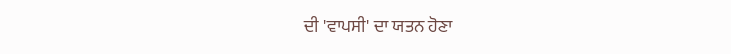ਦੀ 'ਵਾਪਸੀ' ਦਾ ਯਤਨ ਹੋਣਾ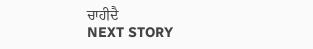ਚਾਹੀਦੈ
NEXT STORY